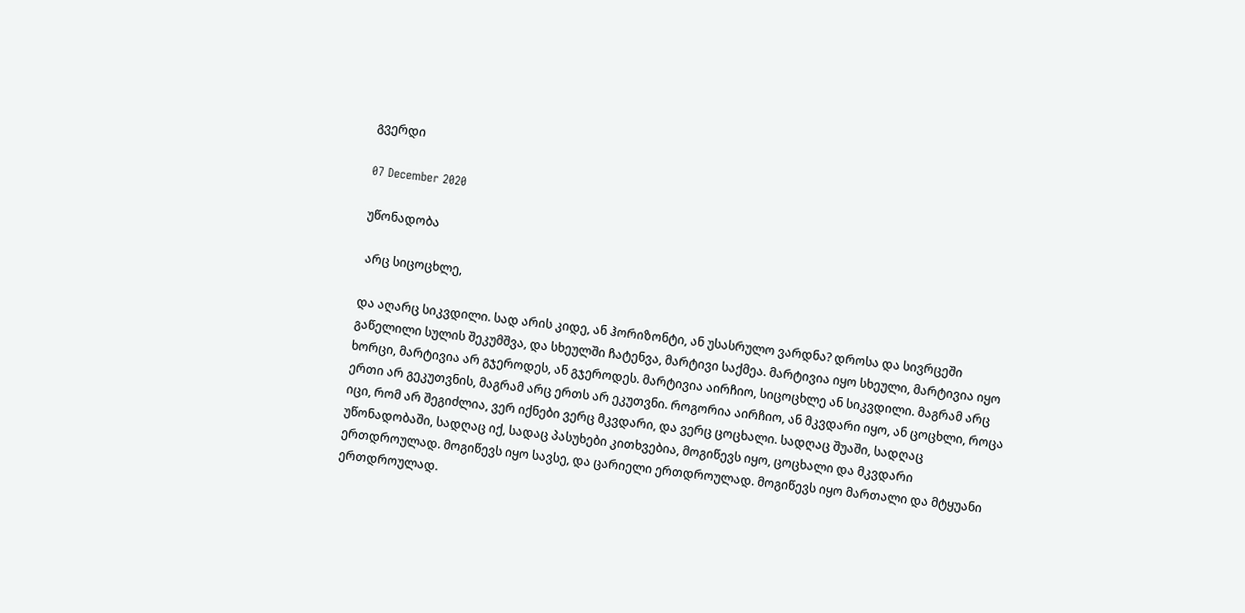გვერდი

07 December 2020

უწონადობა

 არც სიცოცხლე,

და აღარც სიკვდილი. სად არის კიდე, ან ჰორიზონტი, ან უსასრულო ვარდნა? დროსა და სივრცეში გაწელილი სულის შეკუმშვა, და სხეულში ჩატენვა, მარტივი საქმეა. მარტივია იყო სხეული, მარტივია იყო ხორცი, მარტივია არ გჯეროდეს, ან გჯეროდეს. მარტივია აირჩიო, სიცოცხლე ან სიკვდილი. მაგრამ არც ერთი არ გეკუთვნის, მაგრამ არც ერთს არ ეკუთვნი. როგორია აირჩიო, ან მკვდარი იყო, ან ცოცხლი, როცა იცი, რომ არ შეგიძლია, ვერ იქნები ვერც მკვდარი, და ვერც ცოცხალი. სადღაც შუაში, სადღაც უწონადობაში, სადღაც იქ, სადაც პასუხები კითხვებია, მოგიწევს იყო, ცოცხალი და მკვდარი ერთდროულად. მოგიწევს იყო სავსე, და ცარიელი ერთდროულად. მოგიწევს იყო მართალი და მტყუანი ერთდროულად.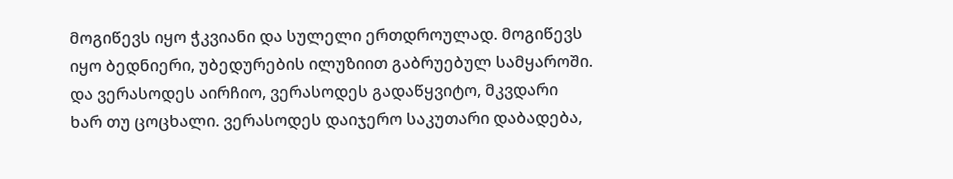მოგიწევს იყო ჭკვიანი და სულელი ერთდროულად. მოგიწევს იყო ბედნიერი, უბედურების ილუზიით გაბრუებულ სამყაროში. და ვერასოდეს აირჩიო, ვერასოდეს გადაწყვიტო, მკვდარი ხარ თუ ცოცხალი. ვერასოდეს დაიჯერო საკუთარი დაბადება,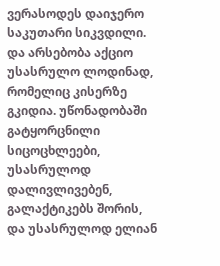ვერასოდეს დაიჯერო საკუთარი სიკვდილი. და არსებობა აქციო უსასრულო ლოდინად, რომელიც კისერზე გკიდია. უწონადობაში გატყორცნილი სიცოცხლეები, უსასრულოდ დალივლივებენ, გალაქტიკებს შორის, და უსასრულოდ ელიან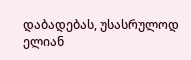დაბადებას, უსასრულოდ ელიან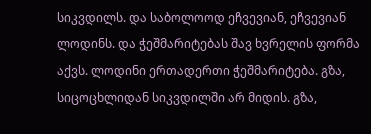სიკვდილს. და საბოლოოდ ეჩვევიან, ეჩვევიან ლოდინს. და ჭეშმარიტებას შავ ხვრელის ფორმა აქვს. ლოდინი ერთადერთი ჭეშმარიტება. გზა, სიცოცხლიდან სიკვდილში არ მიდის. გზა,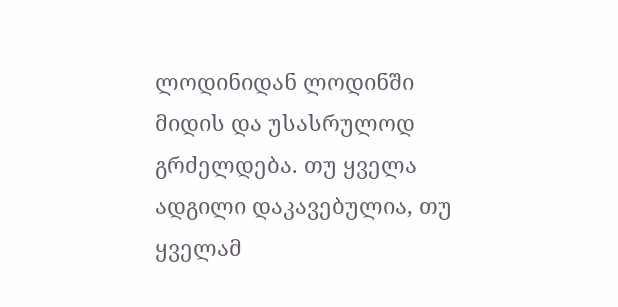ლოდინიდან ლოდინში მიდის და უსასრულოდ გრძელდება. თუ ყველა ადგილი დაკავებულია, თუ ყველამ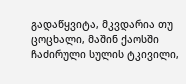გადაწყვიტა, მკვდარია თუ ცოცხალი, მაშინ ქაოსში ჩაძირული სულის ტკივილი,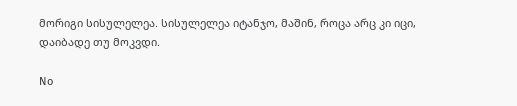მორიგი სისულელეა. სისულელეა იტანჯო, მაშინ, როცა არც კი იცი, დაიბადე თუ მოკვდი.

No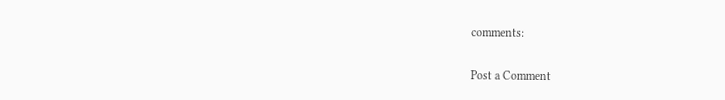comments:

Post a Comment